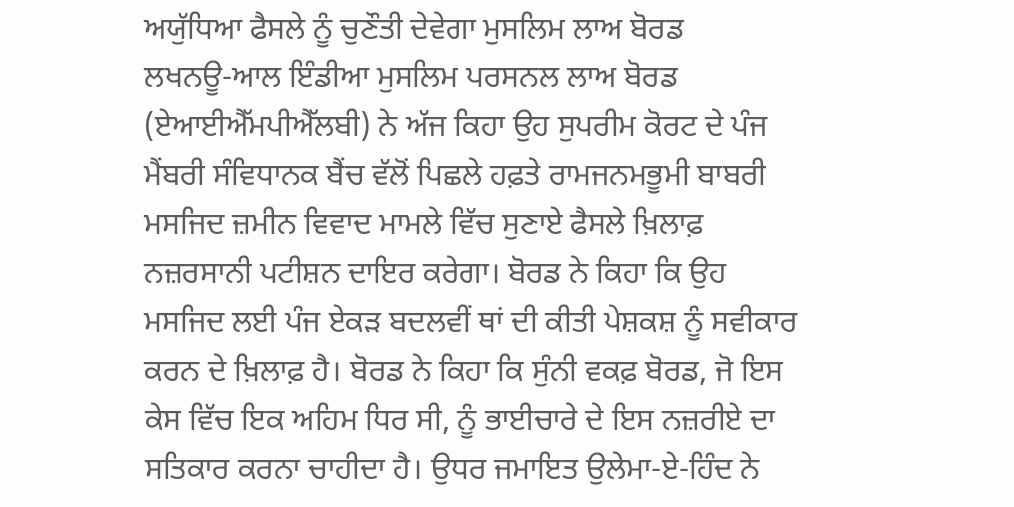ਅਯੁੱਧਿਆ ਫੈਸਲੇ ਨੂੰ ਚੁਣੌਤੀ ਦੇਵੇਗਾ ਮੁਸਲਿਮ ਲਾਅ ਬੋਰਡ
ਲਖਨਊ-ਆਲ ਇੰਡੀਆ ਮੁਸਲਿਮ ਪਰਸਨਲ ਲਾਅ ਬੋਰਡ (ਏਆਈਐੱਮਪੀਐੱਲਬੀ) ਨੇ ਅੱਜ ਕਿਹਾ ਉਹ ਸੁਪਰੀਮ ਕੋਰਟ ਦੇ ਪੰਜ ਮੈਂਬਰੀ ਸੰਵਿਧਾਨਕ ਬੈਂਚ ਵੱਲੋਂ ਪਿਛਲੇ ਹਫ਼ਤੇ ਰਾਮਜਨਮਭੂਮੀ ਬਾਬਰੀ ਮਸਜਿਦ ਜ਼ਮੀਨ ਵਿਵਾਦ ਮਾਮਲੇ ਵਿੱਚ ਸੁਣਾਏ ਫੈਸਲੇ ਖ਼ਿਲਾਫ਼ ਨਜ਼ਰਸਾਨੀ ਪਟੀਸ਼ਨ ਦਾਇਰ ਕਰੇਗਾ। ਬੋਰਡ ਨੇ ਕਿਹਾ ਕਿ ਉਹ ਮਸਜਿਦ ਲਈ ਪੰਜ ਏਕੜ ਬਦਲਵੀਂ ਥਾਂ ਦੀ ਕੀਤੀ ਪੇਸ਼ਕਸ਼ ਨੂੰ ਸਵੀਕਾਰ ਕਰਨ ਦੇ ਖ਼ਿਲਾਫ਼ ਹੈ। ਬੋਰਡ ਨੇ ਕਿਹਾ ਕਿ ਸੁੰਨੀ ਵਕਫ਼ ਬੋਰਡ, ਜੋ ਇਸ ਕੇਸ ਵਿੱਚ ਇਕ ਅਹਿਮ ਧਿਰ ਸੀ, ਨੂੰ ਭਾਈਚਾਰੇ ਦੇ ਇਸ ਨਜ਼ਰੀਏ ਦਾ ਸਤਿਕਾਰ ਕਰਨਾ ਚਾਹੀਦਾ ਹੈ। ਉਧਰ ਜਮਾਇਤ ਉਲੇਮਾ-ਏ-ਹਿੰਦ ਨੇ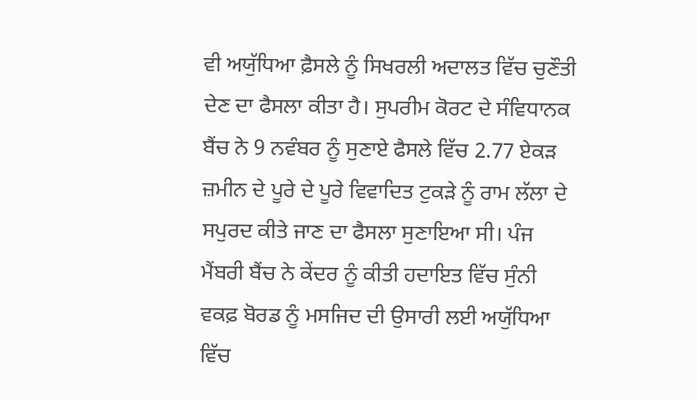ਵੀ ਅਯੁੱਧਿਆ ਫ਼ੈਸਲੇ ਨੂੰ ਸਿਖਰਲੀ ਅਦਾਲਤ ਵਿੱਚ ਚੁਣੌਤੀ ਦੇਣ ਦਾ ਫੈਸਲਾ ਕੀਤਾ ਹੈ। ਸੁਪਰੀਮ ਕੋਰਟ ਦੇ ਸੰਵਿਧਾਨਕ ਬੈਂਚ ਨੇ 9 ਨਵੰਬਰ ਨੂੰ ਸੁਣਾਏ ਫੈਸਲੇ ਵਿੱਚ 2.77 ਏਕੜ ਜ਼ਮੀਨ ਦੇ ਪੂਰੇ ਦੇ ਪੂਰੇ ਵਿਵਾਦਿਤ ਟੁਕੜੇ ਨੂੰ ਰਾਮ ਲੱਲਾ ਦੇ ਸਪੁਰਦ ਕੀਤੇ ਜਾਣ ਦਾ ਫੈਸਲਾ ਸੁਣਾਇਆ ਸੀ। ਪੰਜ ਮੈਂਬਰੀ ਬੈਂਚ ਨੇ ਕੇਂਦਰ ਨੂੰ ਕੀਤੀ ਹਦਾਇਤ ਵਿੱਚ ਸੁੰਨੀ ਵਕਫ਼ ਬੋਰਡ ਨੂੰ ਮਸਜਿਦ ਦੀ ਉਸਾਰੀ ਲਈ ਅਯੁੱਧਿਆ ਵਿੱਚ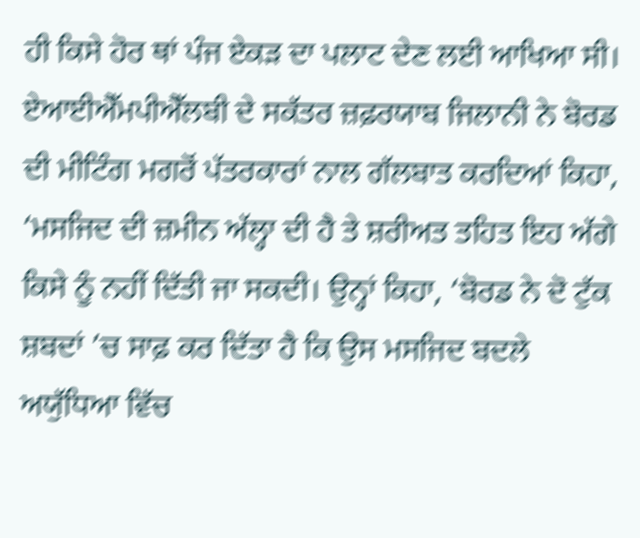ਹੀ ਕਿਸੇ ਹੋਰ ਥਾਂ ਪੰਜ ਏਕੜ ਦਾ ਪਲਾਟ ਦੇਣ ਲਈ ਆਖਿਆ ਸੀ।
ਏਆਈਐੱਮਪੀਐੱਲਬੀ ਦੇ ਸਕੱਤਰ ਜ਼ਫ਼ਰਯਾਬ ਜਿਲਾਨੀ ਨੇ ਬੋਰਡ ਦੀ ਮੀਟਿੰਗ ਮਗਰੋਂ ਪੱਤਰਕਾਰਾਂ ਨਾਲ ਗੱਲਬਾਤ ਕਰਦਿਆਂ ਕਿਹਾ, ‘ਮਸਜਿਦ ਦੀ ਜ਼ਮੀਨ ਅੱਲ੍ਹਾ ਦੀ ਹੈ ਤੇ ਸ਼ਰੀਅਤ ਤਹਿਤ ਇਹ ਅੱਗੇ ਕਿਸੇ ਨੂੰ ਨਹੀਂ ਦਿੱਤੀ ਜਾ ਸਕਦੀ। ਉਨ੍ਹਾਂ ਕਿਹਾ, ‘ਬੋਰਡ ਨੇ ਦੋ ਟੁੱਕ ਸ਼ਬਦਾਂ ’ਚ ਸਾਫ਼ ਕਰ ਦਿੱਤਾ ਹੈ ਕਿ ਉਸ ਮਸਜਿਦ ਬਦਲੇ ਅਯੁੱਧਿਆ ਵਿੱਚ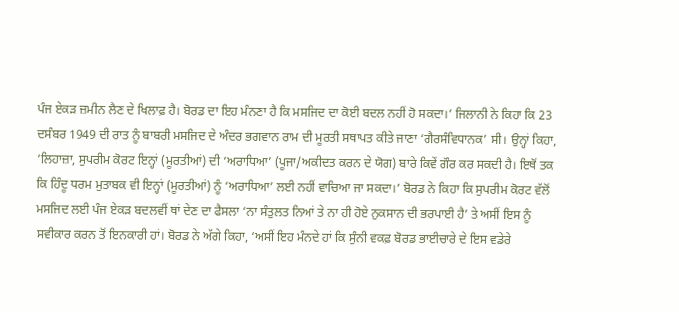ਪੰਜ ਏਕੜ ਜ਼ਮੀਨ ਲੈਣ ਦੇ ਖਿਲਾਫ਼ ਹੈ। ਬੋਰਡ ਦਾ ਇਹ ਮੰਨਣਾ ਹੈ ਕਿ ਮਸਜਿਦ ਦਾ ਕੋਈ ਬਦਲ ਨਹੀਂ ਹੋ ਸਕਦਾ।’ ਜਿਲਾਨੀ ਨੇ ਕਿਹਾ ਕਿ 23 ਦਸੰਬਰ 1949 ਦੀ ਰਾਤ ਨੂੰ ਬਾਬਰੀ ਮਸਜਿਦ ਦੇ ਅੰਦਰ ਭਗਵਾਨ ਰਾਮ ਦੀ ਮੂਰਤੀ ਸਥਾਪਤ ਕੀਤੇ ਜਾਣਾ ‘ਗੈਰਸੰਵਿਧਾਨਕ’ ਸੀ। ਉਨ੍ਹਾਂ ਕਿਹਾ, ‘ਲਿਹਾਜ਼ਾ, ਸੁਪਰੀਮ ਕੋਰਟ ਇਨ੍ਹਾਂ (ਮੂਰਤੀਆਂ) ਦੀ ‘ਅਰਾਧਿਆ’ (ਪੂਜਾ/ਅਕੀਦਤ ਕਰਨ ਦੇ ਯੋਗ) ਬਾਰੇ ਕਿਵੇਂ ਗੌਰ ਕਰ ਸਕਦੀ ਹੈ। ਇਥੋਂ ਤਕ ਕਿ ਹਿੰਦੂ ਧਰਮ ਮੁਤਾਬਕ ਵੀ ਇਨ੍ਹਾਂ (ਮੂਰਤੀਆਂ) ਨੂੰ ‘ਅਰਾਧਿਆ’ ਲਈ ਨਹੀਂ ਵਾਚਿਆ ਜਾ ਸਕਦਾ।’ ਬੋਰਡ ਨੇ ਕਿਹਾ ਕਿ ਸੁਪਰੀਮ ਕੋਰਟ ਵੱਲੋਂ ਮਸਜਿਦ ਲਈ ਪੰਜ ਏਕੜ ਬਦਲਵੀਂ ਥਾਂ ਦੇਣ ਦਾ ਫੈਸਲਾ ‘ਨਾ ਸੰਤੁਲਤ ਨਿਆਂ ਤੇ ਨਾ ਹੀ ਹੋਏ ਨੁਕਸਾਨ ਦੀ ਭਰਪਾਈ ਹੈ’ ਤੇ ਅਸੀਂ ਇਸ ਨੂੰ ਸਵੀਕਾਰ ਕਰਨ ਤੋਂ ਇਨਕਾਰੀ ਹਾਂ। ਬੋਰਡ ਨੇ ਅੱਗੇ ਕਿਹਾ, ‘ਅਸੀਂ ਇਹ ਮੰਨਦੇ ਹਾਂ ਕਿ ਸੁੰਨੀ ਵਕਫ਼ ਬੋਰਡ ਭਾਈਚਾਰੇ ਦੇ ਇਸ ਵਡੇਰੇ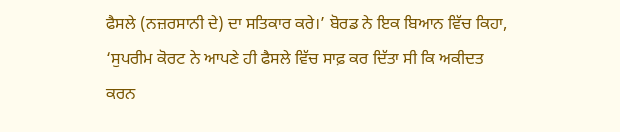ਫੈਸਲੇ (ਨਜ਼ਰਸਾਨੀ ਦੇ) ਦਾ ਸਤਿਕਾਰ ਕਰੇ।’ ਬੋਰਡ ਨੇ ਇਕ ਬਿਆਨ ਵਿੱਚ ਕਿਹਾ, ‘ਸੁਪਰੀਮ ਕੋਰਟ ਨੇ ਆਪਣੇ ਹੀ ਫੈਸਲੇ ਵਿੱਚ ਸਾਫ਼ ਕਰ ਦਿੱਤਾ ਸੀ ਕਿ ਅਕੀਦਤ ਕਰਨ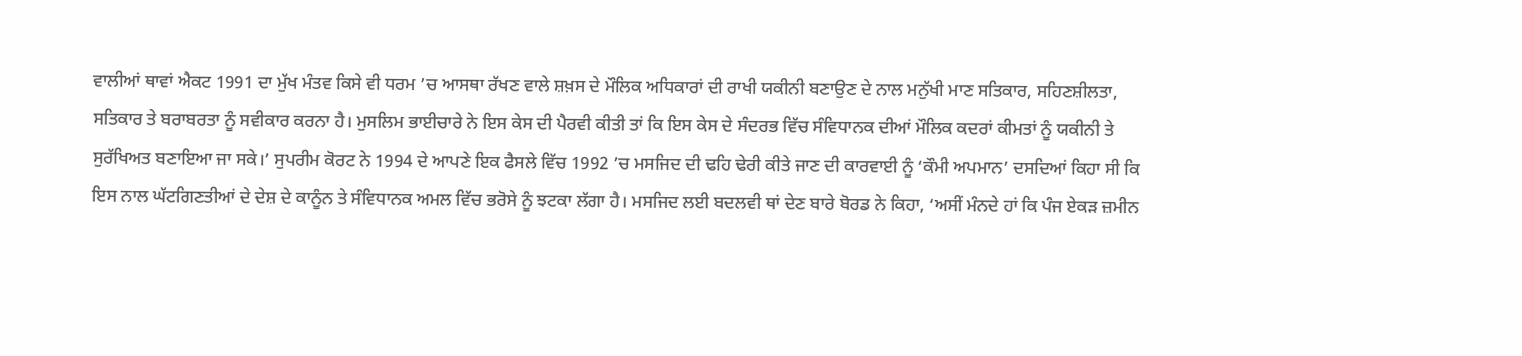ਵਾਲੀਆਂ ਥਾਵਾਂ ਐਕਟ 1991 ਦਾ ਮੁੱਖ ਮੰਤਵ ਕਿਸੇ ਵੀ ਧਰਮ ’ਚ ਆਸਥਾ ਰੱਖਣ ਵਾਲੇ ਸ਼ਖ਼ਸ ਦੇ ਮੌਲਿਕ ਅਧਿਕਾਰਾਂ ਦੀ ਰਾਖੀ ਯਕੀਨੀ ਬਣਾਉਣ ਦੇ ਨਾਲ ਮਨੁੱਖੀ ਮਾਣ ਸਤਿਕਾਰ, ਸਹਿਣਸ਼ੀਲਤਾ, ਸਤਿਕਾਰ ਤੇ ਬਰਾਬਰਤਾ ਨੂੰ ਸਵੀਕਾਰ ਕਰਨਾ ਹੈ। ਮੁਸਲਿਮ ਭਾਈਚਾਰੇ ਨੇ ਇਸ ਕੇਸ ਦੀ ਪੈਰਵੀ ਕੀਤੀ ਤਾਂ ਕਿ ਇਸ ਕੇਸ ਦੇ ਸੰਦਰਭ ਵਿੱਚ ਸੰਵਿਧਾਨਕ ਦੀਆਂ ਮੌਲਿਕ ਕਦਰਾਂ ਕੀਮਤਾਂ ਨੂੰ ਯਕੀਨੀ ਤੇ ਸੁਰੱਖਿਅਤ ਬਣਾਇਆ ਜਾ ਸਕੇ।’ ਸੁਪਰੀਮ ਕੋਰਟ ਨੇ 1994 ਦੇ ਆਪਣੇ ਇਕ ਫੈਸਲੇ ਵਿੱਚ 1992 ’ਚ ਮਸਜਿਦ ਦੀ ਢਹਿ ਢੇਰੀ ਕੀਤੇ ਜਾਣ ਦੀ ਕਾਰਵਾਈ ਨੂੰ ‘ਕੌਮੀ ਅਪਮਾਨ’ ਦਸਦਿਆਂ ਕਿਹਾ ਸੀ ਕਿ ਇਸ ਨਾਲ ਘੱਟਗਿਣਤੀਆਂ ਦੇ ਦੇਸ਼ ਦੇ ਕਾਨੂੰਨ ਤੇ ਸੰਵਿਧਾਨਕ ਅਮਲ ਵਿੱਚ ਭਰੋਸੇ ਨੂੰ ਝਟਕਾ ਲੱਗਾ ਹੈ। ਮਸਜਿਦ ਲਈ ਬਦਲਵੀ ਥਾਂ ਦੇਣ ਬਾਰੇ ਬੋਰਡ ਨੇ ਕਿਹਾ, ‘ਅਸੀਂ ਮੰਨਦੇ ਹਾਂ ਕਿ ਪੰਜ ਏਕੜ ਜ਼ਮੀਨ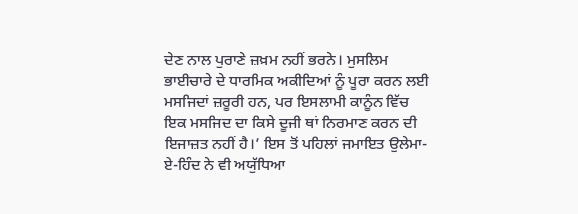ਦੇਣ ਨਾਲ ਪੁਰਾਣੇ ਜ਼ਖ਼ਮ ਨਹੀਂ ਭਰਨੇ। ਮੁਸਲਿਮ ਭਾਈਚਾਰੇ ਦੇ ਧਾਰਮਿਕ ਅਕੀਦਿਆਂ ਨੂੰ ਪੂਰਾ ਕਰਨ ਲਈ ਮਸਜਿਦਾਂ ਜ਼ਰੂਰੀ ਹਨ, ਪਰ ਇਸਲਾਮੀ ਕਾਨੂੰਨ ਵਿੱਚ ਇਕ ਮਸਜਿਦ ਦਾ ਕਿਸੇ ਦੂਜੀ ਥਾਂ ਨਿਰਮਾਣ ਕਰਨ ਦੀ ਇਜਾਜ਼ਤ ਨਹੀਂ ਹੈ।’ ਇਸ ਤੋਂ ਪਹਿਲਾਂ ਜਮਾਇਤ ਉਲੇਮਾ-ਏ-ਹਿੰਦ ਨੇ ਵੀ ਅਯੁੱਧਿਆ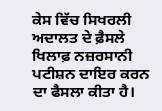ਕੇਸ ਵਿੱਚ ਸਿਖਰਲੀ ਅਦਾਲਤ ਦੇ ਫ਼ੈਸਲੇ ਖਿਲਾਫ਼ ਨਜ਼ਰਸਾਨੀ ਪਟੀਸ਼ਨ ਦਾਇਰ ਕਰਨ ਦਾ ਫੈਸਲਾ ਕੀਤਾ ਹੈ।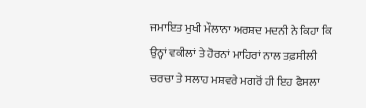ਜਮਾਇਤ ਮੁਖੀ ਮੌਲਾਨਾ ਅਰਸ਼ਦ ਮਦਨੀ ਨੇ ਕਿਹਾ ਕਿ ਉਨ੍ਹਾਂ ਵਕੀਲਾਂ ਤੇ ਹੋਰਨਾਂ ਮਾਹਿਰਾਂ ਨਾਲ ਤਫ਼ਸੀਲੀ ਚਰਚਾ ਤੇ ਸਲਾਹ ਮਸ਼ਵਰੇ ਮਗਰੋਂ ਹੀ ਇਹ ਫੈਸਲਾ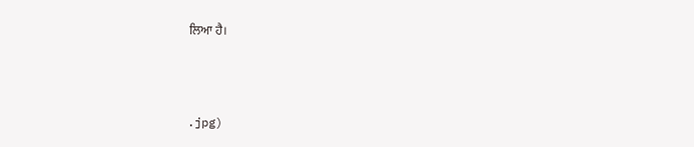ਲਿਆ ਹੈ।



.jpg)